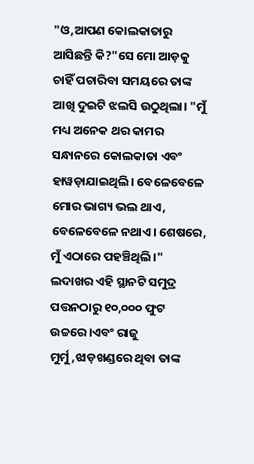"ଓ,ଆପଣ କୋଲକାତାରୁ ଆସିଛନ୍ତି କି?"ସେ ମୋ ଆଡ଼କୁ ଚାହିଁ ପଚାରିବା ସମୟରେ ତାଙ୍କ ଆଖି ଦୁଇଟି ଝଲସି ଉଠୁଥିଲା। "ମୁଁ ମଧ୍ୟ ଅନେକ ଥର କାମର ସନ୍ଧାନରେ କୋଲକାତା ଏବଂ ହାୱଡ଼ାଯାଇଥିଲି। ବେଳେବେଳେ ମୋର ଭାଗ୍ୟ ଭଲ ଥାଏ, ବେଳେବେଳେ ନଥାଏ। ଶେଷରେ, ମୁଁ ଏଠାରେ ପହଞ୍ଚିଥିଲି।"
ଲଦାଖର ଏହି ସ୍ଥାନଟି ସମୁଦ୍ର ପତ୍ତନଠାରୁ ୧୦,୦୦୦ ଫୁଟ ଉଚ୍ଚରେ।ଏବଂ ରାଜୁ ମୁର୍ମୁ,ଝାଡ଼ଖଣ୍ଡରେ ଥିବା ତାଙ୍କ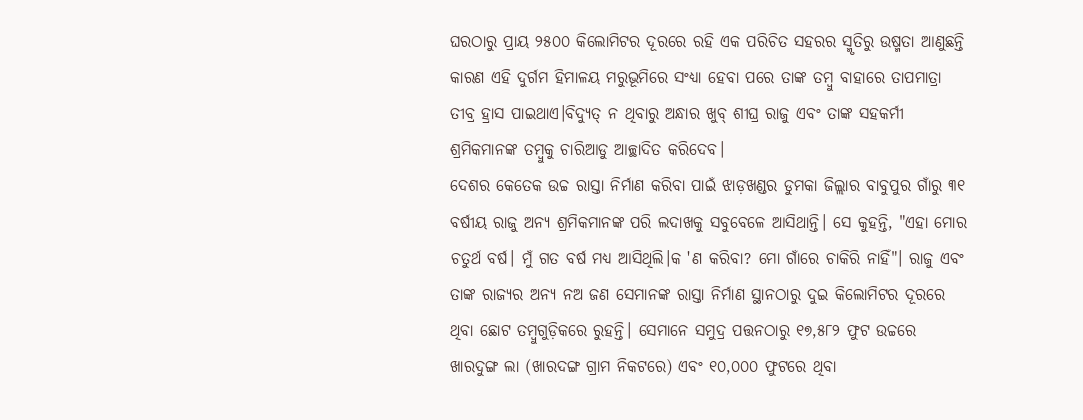ଘରଠାରୁ ପ୍ରାୟ ୨୫୦୦ କିଲୋମିଟର ଦୂରରେ ରହି ଏକ ପରିଚିତ ସହରର ସ୍ମୃତିରୁ ଉଷ୍ମତା ଆଣୁଛନ୍ତି କାରଣ ଏହି ଦୁର୍ଗମ ହିମାଳୟ ମରୁଭୂମିରେ ସଂଧ୍ୟା ହେବା ପରେ ତାଙ୍କ ତମ୍ବୁ ବାହାରେ ତାପମାତ୍ରା ତୀବ୍ର ହ୍ରାସ ପାଇଥାଏ।ବିଦ୍ୟୁତ୍ ନ ଥିବାରୁ ଅନ୍ଧାର ଖୁବ୍ ଶୀଘ୍ର ରାଜୁ ଏବଂ ତାଙ୍କ ସହକର୍ମୀ ଶ୍ରମିକମାନଙ୍କ ତମ୍ବୁକୁ ଚାରିଆଡୁ ଆଚ୍ଛାଦିତ କରିଦେବ।
ଦେଶର କେତେକ ଉଚ୍ଚ ରାସ୍ତା ନିର୍ମାଣ କରିବା ପାଇଁ ଝାଡ଼ଖଣ୍ଡର ଡୁମକା ଜିଲ୍ଲାର ବାବୁପୁର ଗାଁରୁ ୩୧ ବର୍ଷୀୟ ରାଜୁ ଅନ୍ୟ ଶ୍ରମିକମାନଙ୍କ ପରି ଲଦାଖକୁ ସବୁବେଳେ ଆସିଥାନ୍ତି। ସେ କୁହନ୍ତି, "ଏହା ମୋର ଚତୁର୍ଥ ବର୍ଷ। ମୁଁ ଗତ ବର୍ଷ ମଧ୍ୟ ଆସିଥିଲି।କ 'ଣ କରିବା? ମୋ ଗାଁରେ ଚାକିରି ନାହିଁ"। ରାଜୁ ଏବଂ ତାଙ୍କ ରାଜ୍ୟର ଅନ୍ୟ ନଅ ଜଣ ସେମାନଙ୍କ ରାସ୍ତା ନିର୍ମାଣ ସ୍ଥାନଠାରୁ ଦୁଇ କିଲୋମିଟର ଦୂରରେ ଥିବା ଛୋଟ ତମ୍ବୁଗୁଡ଼ିକରେ ରୁହନ୍ତି। ସେମାନେ ସମୁଦ୍ର ପତ୍ତନଠାରୁ ୧୭,୫୮୨ ଫୁଟ ଉଚ୍ଚରେ ଖାରଦୁଙ୍ଗ ଲା (ଖାରଦଙ୍ଗ ଗ୍ରାମ ନିକଟରେ) ଏବଂ ୧୦,୦୦୦ ଫୁଟରେ ଥିବା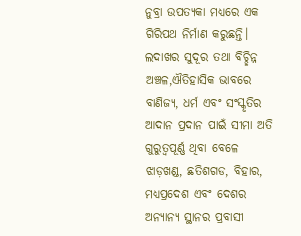ନୁବ୍ରା ଉପତ୍ୟକା ମଧ୍ୟରେ ଏକ ଗିରିପଥ ନିର୍ମାଣ କରୁଛନ୍ତି।
ଲଦାଖର ସୁଦୂର ତଥା ବିଚ୍ଛିନ୍ନ ଅଞ୍ଚଳ,ଐତିହାସିକ ଭାବରେ ବାଣିଜ୍ୟ, ଧର୍ମ ଏବଂ ସଂସ୍କୃତିର ଆଦାନ ପ୍ରଦାନ ପାଇଁ ସୀମା ଅତି ଗୁରୁତ୍ୱପୂର୍ଣ୍ଣ ଥିବା ବେଳେ ଝାଡ଼ଖଣ୍ଡ, ଛତିଶଗଡ, ବିହାର, ମଧ୍ୟପ୍ରଦେଶ ଏବଂ ଦେଶର ଅନ୍ୟାନ୍ୟ ସ୍ଥାନର ପ୍ରବାସୀ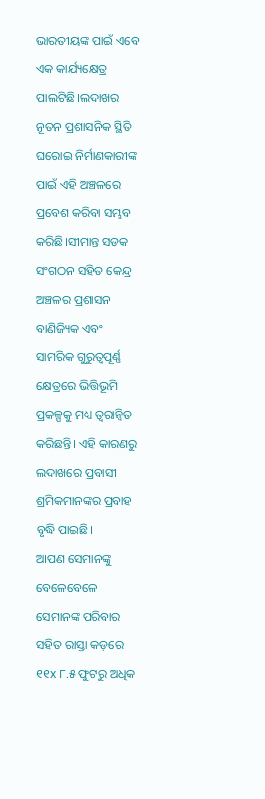ଭାରତୀୟଙ୍କ ପାଇଁ ଏବେ ଏକ କାର୍ଯ୍ୟକ୍ଷେତ୍ର ପାଲଟିଛି।ଲଦାଖର ନୂତନ ପ୍ରଶାସନିକ ସ୍ଥିତି ଘରୋଇ ନିର୍ମାଣକାରୀଙ୍କ ପାଇଁ ଏହି ଅଞ୍ଚଳରେ ପ୍ରବେଶ କରିବା ସମ୍ଭବ କରିଛି।ସୀମାନ୍ତ ସଡକ ସଂଗଠନ ସହିତ କେନ୍ଦ୍ର ଅଞ୍ଚଳର ପ୍ରଶାସନ ବାଣିଜ୍ୟିକ ଏବଂ ସାମରିକ ଗୁରୁତ୍ୱପୂର୍ଣ୍ଣ କ୍ଷେତ୍ରରେ ଭିତ୍ତିଭୂମି ପ୍ରକଳ୍ପକୁ ମଧ୍ୟ ତ୍ୱରାନ୍ୱିତ କରିଛନ୍ତି। ଏହି କାରଣରୁ ଲଦାଖରେ ପ୍ରବାସୀ ଶ୍ରମିକମାନଙ୍କର ପ୍ରବାହ ବୃଦ୍ଧି ପାଇଛି।
ଆପଣ ସେମାନଙ୍କୁ ବେଳେବେଳେ ସେମାନଙ୍କ ପରିବାର ସହିତ ରାସ୍ତା କଡ଼ରେ ୧୧x ୮.୫ ଫୁଟରୁ ଅଧିକ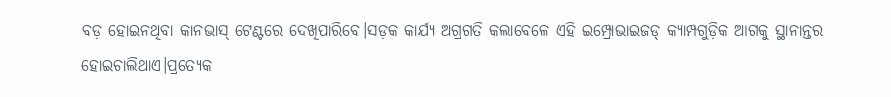ବଡ଼ ହୋଇନଥିବା କାନଭାସ୍ ଟେଣ୍ଟରେ ଦେଖିପାରିବେ।ସଡ଼କ କାର୍ଯ୍ୟ ଅଗ୍ରଗତି କଲାବେଳେ ଏହି ଇମ୍ପ୍ରୋଭାଇଜଡ୍ କ୍ୟାମ୍ପଗୁଡ଼ିକ ଆଗକୁ ସ୍ଥାନାନ୍ତର ହୋଇଚାଲିଥାଏ।ପ୍ରତ୍ୟେକ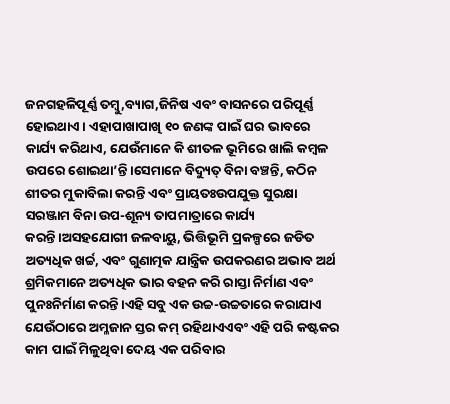ଜନଗହଳିପୂର୍ଣ୍ଣ ତମ୍ବୁ,ବ୍ୟାଗ,ଜିନିଷ ଏବଂ ବାସନରେ ପରିପୂର୍ଣ୍ଣ ହୋଇଥାଏ। ଏହାପାଖାପାଖି ୧୦ ଜଣଙ୍କ ପାଇଁ ଘର ଭାବରେ କାର୍ଯ୍ୟ କରିଥାଏ, ଯେଉଁମାନେ କି ଶୀତଳ ଭୂମିରେ ଖାଲି କମ୍ବଳ ଉପରେ ଶୋଇଥା’ନ୍ତି।ସେମାନେ ବିଦ୍ୟୁତ୍ ବିନା ବଞ୍ଚନ୍ତି, କଠିନ ଶୀତର ମୁକାବିଲା କରନ୍ତି ଏବଂ ପ୍ରାୟତଃଉପଯୁକ୍ତ ସୁରକ୍ଷା ସରଞ୍ଜାମ ବିନା ଉପ-ଶୂନ୍ୟ ତାପମାତ୍ରାରେ କାର୍ଯ୍ୟ କରନ୍ତି।ଅସହଯୋଗୀ ଜଳବାୟୁ, ଭିତ୍ତିଭୂମି ପ୍ରକଳ୍ପରେ ଜଡିତ ଅତ୍ୟଧିକ ଖର୍ଚ୍ଚ, ଏବଂ ଗୁଣାତ୍ମକ ଯାନ୍ତ୍ରିକ ଉପକରଣର ଅଭାବ ଅର୍ଥ ଶ୍ରମିକମାନେ ଅତ୍ୟଧିକ ଭାର ବହନ କରି ରାସ୍ତା ନିର୍ମାଣ ଏବଂ ପୁନଃନିର୍ମାଣ କରନ୍ତି।ଏହି ସବୁ ଏକ ଉଚ୍ଚ-ଉଚ୍ଚତାରେ କରାଯାଏ ଯେଉଁଠାରେ ଅମ୍ଳଜାନ ସ୍ତର କମ୍ ରହିଥାଏଏବଂ ଏହି ପରି କଷ୍ଟକର କାମ ପାଇଁ ମିଳୁଥିବା ଦେୟ ଏକ ପରିବାର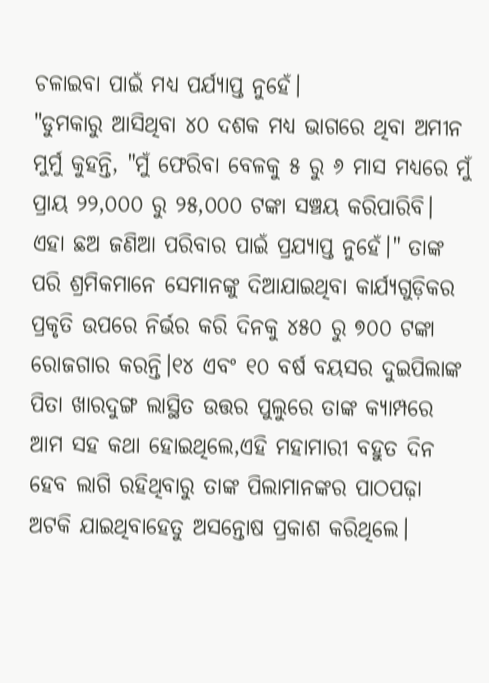ଚଳାଇବା ପାଇଁ ମଧ୍ୟ ପର୍ଯ୍ୟାପ୍ତ ନୁହେଁ।
"ଡୁମକାରୁ ଆସିଥିବା ୪୦ ଦଶକ ମଧ୍ୟ ଭାଗରେ ଥିବା ଅମୀନ ମୁର୍ମୁ କୁହନ୍ତି, "ମୁଁ ଫେରିବା ବେଳକୁ ୫ ରୁ ୬ ମାସ ମଧ୍ୟରେ ମୁଁ ପ୍ରାୟ ୨୨,୦୦୦ ରୁ ୨୫,୦୦୦ ଟଙ୍କା ସଞ୍ଚୟ କରିପାରିବି। ଏହା ଛଅ ଜଣିଆ ପରିବାର ପାଇଁ ପ୍ରଯ୍ୟାପ୍ତ ନୁହେଁ।" ତାଙ୍କ ପରି ଶ୍ରମିକମାନେ ସେମାନଙ୍କୁ ଦିଆଯାଇଥିବା କାର୍ଯ୍ୟଗୁଡ଼ିକର ପ୍ରକୃତି ଉପରେ ନିର୍ଭର କରି ଦିନକୁ ୪୫୦ ରୁ ୭୦୦ ଟଙ୍କା ରୋଜଗାର କରନ୍ତି।୧୪ ଏବଂ ୧୦ ବର୍ଷ ବୟସର ଦୁଇପିଲାଙ୍କ ପିତା ଖାରଦୁଙ୍ଗ ଲାସ୍ଥିତ ଉତ୍ତର ପୁଲୁରେ ତାଙ୍କ କ୍ୟାମ୍ପରେ ଆମ ସହ କଥା ହୋଇଥିଲେ,ଏହି ମହାମାରୀ ବହୁତ ଦିନ ହେବ ଲାଗି ରହିଥିବାରୁ ତାଙ୍କ ପିଲାମାନଙ୍କର ପାଠପଢ଼ା ଅଟକି ଯାଇଥିବାହେତୁ ଅସନ୍ତୋଷ ପ୍ରକାଶ କରିଥିଲେ।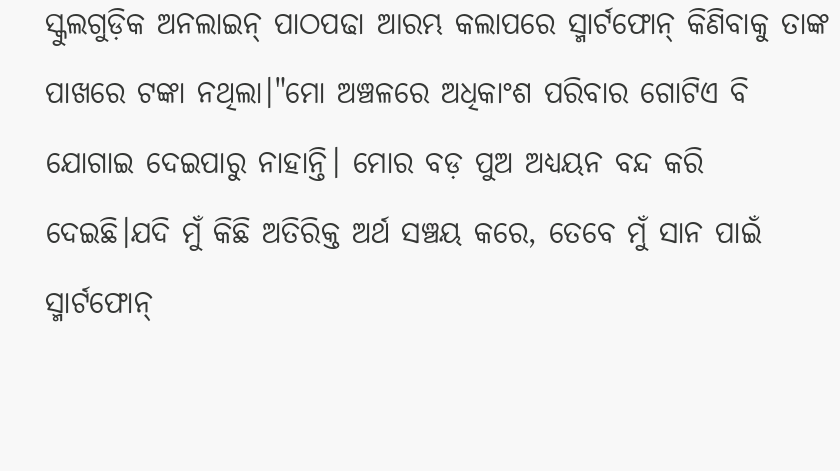ସ୍କୁଲଗୁଡ଼ିକ ଅନଲାଇନ୍ ପାଠପଢା ଆରମ୍ଭ କଲାପରେ ସ୍ମାର୍ଟଫୋନ୍ କିଣିବାକୁ ତାଙ୍କ ପାଖରେ ଟଙ୍କା ନଥିଲା।"ମୋ ଅଞ୍ଚଳରେ ଅଧିକାଂଶ ପରିବାର ଗୋଟିଏ ବି ଯୋଗାଇ ଦେଇପାରୁ ନାହାନ୍ତି। ମୋର ବଡ଼ ପୁଅ ଅଧ୍ୟୟନ ବନ୍ଦ କରି ଦେଇଛି।ଯଦି ମୁଁ କିଛି ଅତିରିକ୍ତ ଅର୍ଥ ସଞ୍ଚୟ କରେ, ତେବେ ମୁଁ ସାନ ପାଇଁ ସ୍ମାର୍ଟଫୋନ୍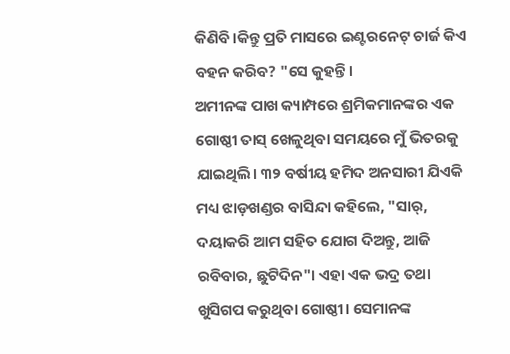କିଣିବି।କିନ୍ତୁ ପ୍ରତି ମାସରେ ଇଣ୍ଟରନେଟ୍ ଚାର୍ଜ କିଏ ବହନ କରିବ? "ସେ କୁହନ୍ତି।
ଅମୀନଙ୍କ ପାଖ କ୍ୟାମ୍ପରେ ଶ୍ରମିକମାନଙ୍କର ଏକ ଗୋଷ୍ଠୀ ତାସ୍ ଖେଳୁଥିବା ସମୟରେ ମୁଁ ଭିତରକୁ ଯାଇଥିଲି। ୩୨ ବର୍ଷୀୟ ହମିଦ ଅନସାରୀ ଯିଏକି ମଧ୍ୟ ଝାଡ଼ଖଣ୍ଡର ବାସିନ୍ଦା କହିଲେ, "ସାର୍, ଦୟାକରି ଆମ ସହିତ ଯୋଗ ଦିଅନ୍ତୁ, ଆଜି ରବିବାର, ଛୁଟିଦିନ"। ଏହା ଏକ ଭଦ୍ର ତଥା ଖୁସିଗପ କରୁଥିବା ଗୋଷ୍ଠୀ। ସେମାନଙ୍କ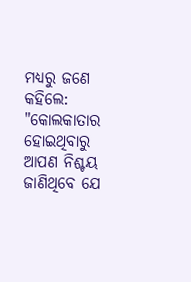ମଧ୍ୟରୁ ଜଣେ କହିଲେ: "କୋଲକାତାର ହୋଇଥିବାରୁ ଆପଣ ନିଶ୍ଚୟ ଜାଣିଥିବେ ଯେ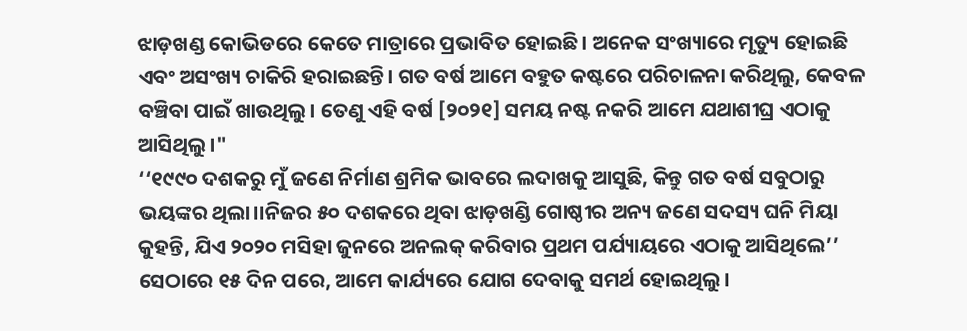ଝାଡ଼ଖଣ୍ଡ କୋଭିଡରେ କେତେ ମାତ୍ରାରେ ପ୍ରଭାବିତ ହୋଇଛି। ଅନେକ ସଂଖ୍ୟାରେ ମୃତ୍ୟୁ ହୋଇଛି ଏବଂ ଅସଂଖ୍ୟ ଚାକିରି ହରାଇଛନ୍ତି। ଗତ ବର୍ଷ ଆମେ ବହୁତ କଷ୍ଟରେ ପରିଚାଳନା କରିଥିଲୁ, କେବଳ ବଞ୍ଚିବା ପାଇଁ ଖାଉଥିଲୁ। ତେଣୁ ଏହି ବର୍ଷ [୨୦୨୧] ସମୟ ନଷ୍ଟ ନକରି ଆମେ ଯଥାଶୀଘ୍ର ଏଠାକୁ ଆସିଥିଲୁ।"
‘‘୧୯୯୦ ଦଶକରୁ ମୁଁ ଜଣେ ନିର୍ମାଣ ଶ୍ରମିକ ଭାବରେ ଲଦାଖକୁ ଆସୁଛି, କିନ୍ତୁ ଗତ ବର୍ଷ ସବୁଠାରୁ ଭୟଙ୍କର ଥିଲା।।ନିଜର ୫୦ ଦଶକରେ ଥିବା ଝାଡ଼ଖଣ୍ଡି ଗୋଷ୍ଠୀର ଅନ୍ୟ ଜଣେ ସଦସ୍ୟ ଘନି ମିୟା କୁହନ୍ତି, ଯିଏ ୨୦୨୦ ମସିହା ଜୁନରେ ଅନଲକ୍ କରିବାର ପ୍ରଥମ ପର୍ଯ୍ୟାୟରେ ଏଠାକୁ ଆସିଥିଲେ’’ ସେଠାରେ ୧୫ ଦିନ ପରେ, ଆମେ କାର୍ଯ୍ୟରେ ଯୋଗ ଦେବାକୁ ସମର୍ଥ ହୋଇଥିଲୁ।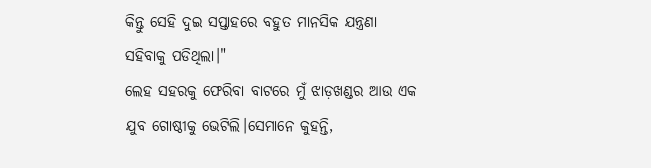କିନ୍ତୁ ସେହି ଦୁଇ ସପ୍ତାହରେ ବହୁତ ମାନସିକ ଯନ୍ତ୍ରଣା ସହିବାକୁ ପଡିଥିଲା।"
ଲେହ ସହରକୁ ଫେରିବା ବାଟରେ ମୁଁ ଝାଡ଼ଖଣ୍ଡର ଆଉ ଏକ ଯୁବ ଗୋଷ୍ଠୀକୁ ଭେଟିଲି।ସେମାନେ କୁହନ୍ତି,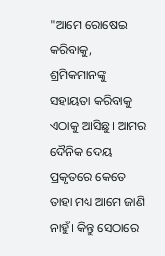"ଆମେ ରୋଷେଇ କରିବାକୁ, ଶ୍ରମିକମାନଙ୍କୁ ସହାୟତା କରିବାକୁ ଏଠାକୁ ଆସିଛୁ। ଆମର ଦୈନିକ ଦେୟ ପ୍ରକୃତରେ କେତେ ତାହା ମଧ୍ୟ ଆମେ ଜାଣି ନାହୁଁ। କିନ୍ତୁ ସେଠାରେ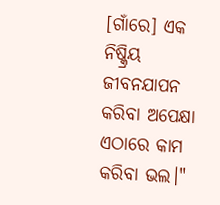[ଗାଁରେ] ଏକ ନିଷ୍କ୍ରିୟ ଜୀବନଯାପନ କରିବା ଅପେକ୍ଷା ଏଠାରେ କାମ କରିବା ଭଲ।"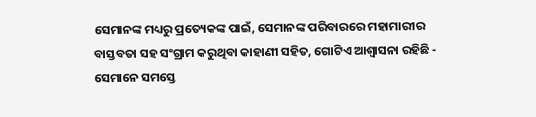ସେମାନଙ୍କ ମଧ୍ୟରୁ ପ୍ରତ୍ୟେକଙ୍କ ପାଇଁ, ସେମାନଙ୍କ ପରିବାରରେ ମହାମାରୀର ବାସ୍ତବତା ସହ ସଂଗ୍ରାମ କରୁଥିବା କାହାଣୀ ସହିତ, ଗୋଟିଏ ଆଶ୍ୱାସନା ରହିଛି - ସେମାନେ ସମସ୍ତେ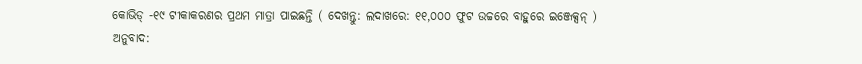କୋଭିଡ୍ -୧୯ ଟୀକାକରଣର ପ୍ରଥମ ମାତ୍ରା ପାଇଛନ୍ତି ( ଦେଖନ୍ତୁ: ଲଦାଖରେ: ୧୧,୦୦୦ ଫୁଟ ଉଚ୍ଚରେ ବାହୁରେ ଇଞ୍ଜେକ୍ସନ୍ )
ଅନୁବାଦ: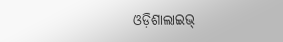ଓଡ଼ିଶାଲାଇଭ୍